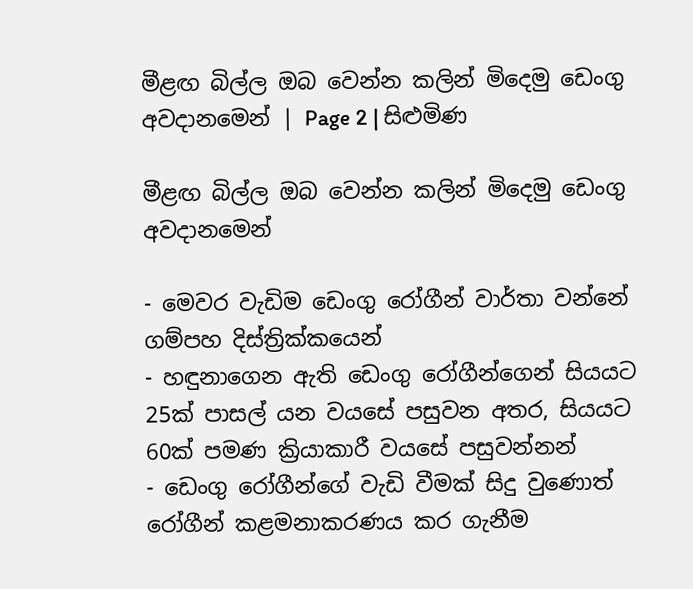මීළඟ බිල්ල ඔබ වෙන්න කලින් මිදෙමු ඩෙංගු අවදානමෙන් | Page 2 | සිළුමිණ

මීළඟ බිල්ල ඔබ වෙන්න කලින් මිදෙමු ඩෙංගු අවදානමෙන්

- මෙවර වැඩිම ඩෙංගු රෝගීන් වාර්තා වන්නේ ගම්පහ දිස්ත්‍රික්කයෙන්
- හඳුනාගෙන ඇති ඩෙංගු රෝගීන්ගෙන් සියයට 25ක් පාසල් යන වයසේ පසුවන අතර, සියයට 60ක් පමණ ක්‍රියාකාරී වයසේ පසුවන්නන්
- ඩෙංගු රෝගීන්ගේ වැඩි වීමක් සිදු වුණොත් රෝගීන් කළමනාකරණය කර ගැනීම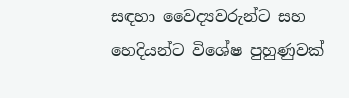සඳහා වෛද්‍යවරුන්ට සහ හෙදියන්ට විශේෂ පුහුණුවක්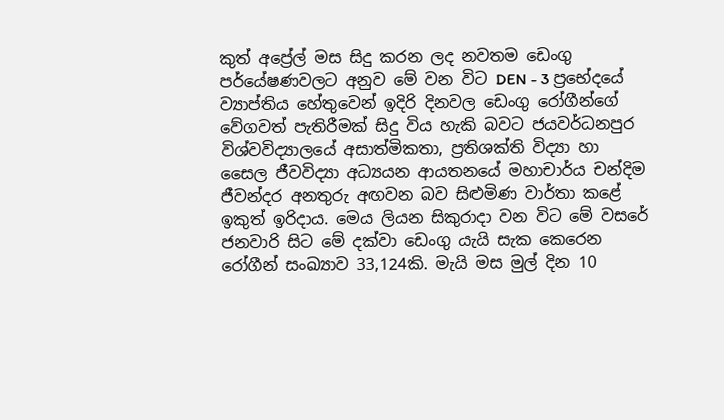කුත් අප්‍රේල් මස සිදු කරන ලද නවතම ඩෙංගු පර්යේෂණවලට අනුව මේ වන විට DEN - 3 ප්‍රභේදයේ ව්‍යාප්තිය හේතුවෙන් ඉදිරි දිනවල ඩෙංගු රෝගීන්ගේ වේගවත් පැතිරීමක් සිදු විය හැකි බවට ජයවර්ධනපුර විශ්වවිද්‍යාලයේ අසාත්මිකතා, ප්‍රතිශක්ති විද්‍යා හා සෛල ජීවවිද්‍යා අධ්‍යයන ආයතනයේ මහාචාර්ය චන්දිම ජීවන්දර අනතුරු අඟවන බව සිළුමිණ වාර්තා කළේ ඉකුත් ඉරිදාය. මෙය ලියන සිකුරාදා වන විට මේ වසරේ ජනවාරි සිට මේ දක්වා ඩෙංගු යැයි සැක කෙරෙන රෝගීන් සංඛ්‍යාව 33,124කි. මැයි මස මුල් දින 10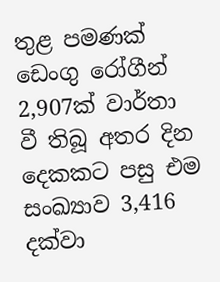තුළ පමණක් ඩෙංගු රෝගීන් 2,907ක් වාර්තා වී තිබූ අතර දින දෙකකට පසු එම සංඛ්‍යාව 3,416 දක්වා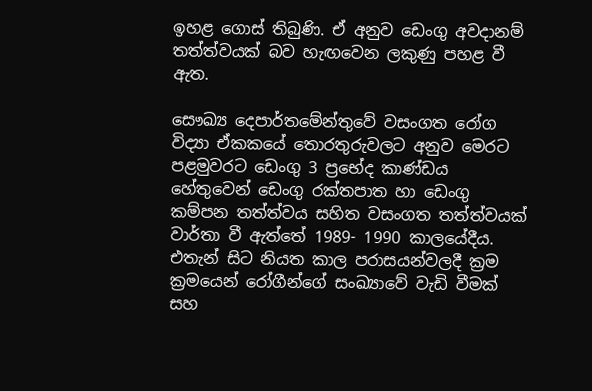ඉහළ ගොස් තිබුණි. ඒ අනුව ඩෙංගු අවදානම් තත්ත්වයක් බව හැඟවෙන ලකුණු පහළ වී ඇත.

සෞඛ්‍ය දෙපාර්තමේන්තුවේ වසංගත රෝග විද්‍යා ඒකකයේ තොරතුරුවලට අනුව මෙරට පළමුවරට ඩෙංගු 3 ප්‍රභේද කාණ්ඩය හේතුවෙන් ඩෙංගු රක්තපාත හා ඩෙංගු කම්පන තත්ත්වය සහිත වසංගත තත්ත්වයක් වාර්තා වී ඇත්තේ 1989- 1990 කාලයේදීය. එතැන් සිට නියත කාල පරාසයන්වලදී ක්‍රම ක්‍රමයෙන් රෝගීන්ගේ සංඛ්‍යාවේ වැඩි වීමක් සහ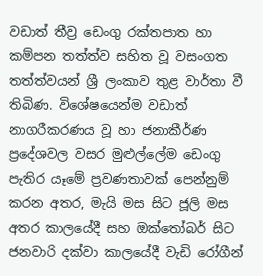වඩාත් තීව්‍ර ඩෙංගු රක්තපාත හා කම්පන තත්ත්ව සහිත වූ වසංගත තත්ත්වයන් ශ්‍රී ලංකාව තුළ වාර්තා වී තිබිණ. විශේෂයෙන්ම වඩාත් නාගරීකරණය වූ හා ජනාකීර්ණ ප්‍රදේශවල වසර මුළුල්ලේම ඩෙංගු පැතිර යෑමේ ප්‍රවණතාවක් පෙන්නුම් කරන අතර, මැයි මස සිට ජූලි මස අතර කාලයේදී සහ ඔක්තෝබර් සිට ජනවාරි දක්වා කාලයේදී වැඩි රෝගීන්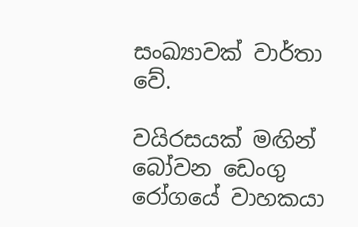සංඛ්‍යාවක් වාර්තා වේ.

වයිරසයක් මඟින් බෝවන ඩෙංගු රෝගයේ වාහකයා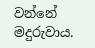වන්නේ මදුරුවාය.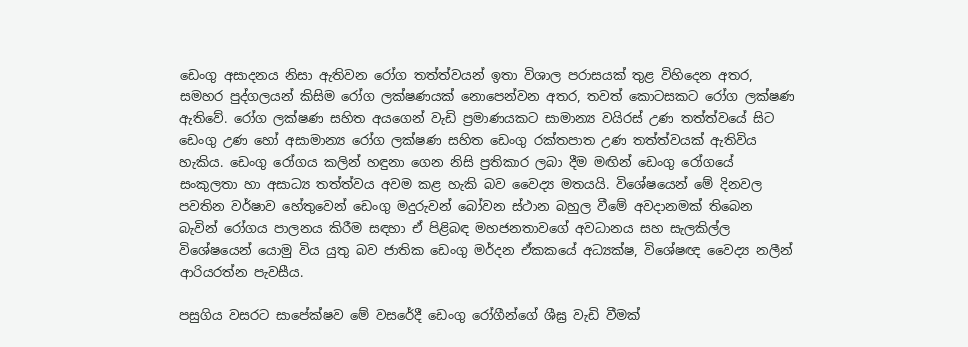ඩෙංගු අසාදනය නිසා ඇතිවන රෝග තත්ත්වයන් ඉතා විශාල පරාසයක් තුළ විහිදෙන අතර, සමහර පුද්ගලයන් කිසිම රෝග ලක්ෂණයක් නොපෙන්වන අතර, තවත් කොටසකට රෝග ලක්ෂණ ඇතිවේ. රෝග ලක්ෂණ සහිත අයගෙන් වැඩි ප්‍රමාණයකට සාමාන්‍ය වයිරස් උණ තත්ත්වයේ සිට ඩෙංගු උණ හෝ අසාමාන්‍ය රෝග ලක්ෂණ සහිත ඩෙංගු රක්තපාත උණ තත්ත්වයක් ඇතිවිය හැකිය. ඩෙංගු රෝගය කලින් හඳුනා ගෙන නිසි ප්‍රතිකාර ලබා දීම මඟින් ඩෙංගු රෝගයේ සංකුලතා හා අසාධ්‍ය තත්ත්වය අවම කළ හැකි බව වෛද්‍ය මතයයි. විශේෂයෙන් මේ දිනවල පවතින වර්ෂාව හේතුවෙන් ඩෙංගු මදුරුවන් බෝවන ස්ථාන බහුල වීමේ අවදානමක් තිබෙන බැවින් රෝගය පාලනය කිරීම සඳහා ඒ පිළිබඳ මහජනතාවගේ අවධානය සහ සැලකිල්ල විශේෂයෙන් යොමු විය යුතු බව ජාතික ඩෙංගු මර්දන ඒකකයේ අධ්‍යක්ෂ, විශේෂඥ වෛද්‍ය නලීන් ආරියරත්න පැවසීය.

පසුගිය වසරට සාපේක්ෂව මේ වසරේදී ඩෙංගු රෝගීන්ගේ ශීඝ්‍ර වැඩි වීමක්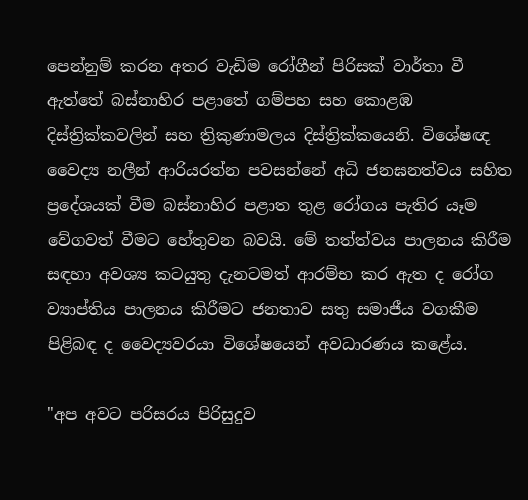පෙන්නුම් කරන අතර වැඩිම රෝගීන් පිරිසක් වාර්තා වී ඇත්තේ බස්නාහිර පළාතේ ගම්පහ සහ කොළඹ දිස්ත්‍රික්කවලින් සහ ත්‍රිකුණාමලය දිස්ත්‍රික්කයෙනි. විශේෂඥ වෛද්‍ය නලීන් ආරියරත්න පවසන්නේ අධි ජනඝනත්වය සහිත ප්‍රදේශයක් වීම බස්නාහිර පළාත තුළ රෝගය පැතිර යෑම වේගවත් වීමට හේතුවන බවයි. මේ තත්ත්වය පාලනය කිරීම සඳහා අවශ්‍ය කටයුතු දැනටමත් ආරම්භ කර ඇත ද රෝග ව්‍යාප්තිය පාලනය කිරීමට ජනතාව සතු සමාජීය වගකීම පිළිබඳ ද වෛද්‍යවරයා විශේෂයෙන් අවධාරණය කළේය.

"අප අවට පරිසරය පිරිසුදුව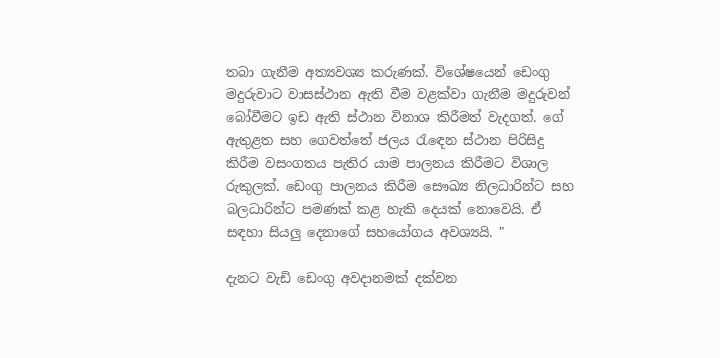තබා ගැනීම අත්‍යවශ්‍ය කරුණක්. විශේෂයෙන් ඩෙංගු මදුරුවාට වාසස්ථාන ඇති වීම වළක්වා ගැනීම මදුරුවන් බෝවීමට ඉඩ ඇති ස්ථාන විනාශ කිරීමත් වැදගත්. ගේ ඇතුළත සහ ගෙවත්තේ ජලය රැඳෙන ස්ථාන පිරිසිදු කිරීම වසංගතය පැතිර යාම පාලනය කිරීමට විශාල රුකුලක්. ඩෙංගු පාලනය කිරීම සෞඛ්‍ය නිලධාරින්ට සහ බලධාරින්ට පමණක් කළ හැකි දෙයක් නොවෙයි. ඒ සඳහා සියලු දෙනාගේ සහයෝගය අවශ්‍යයි. "

දැනට වැඩි ඩෙංගු අවදානමක් දක්වන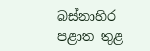බස්නාහිර පළාත තුළ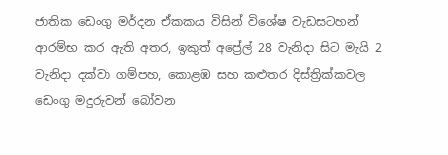ජාතික ඩෙංගු මර්දන ඒකකය විසින් විශේෂ වැඩසටහන් ආරම්භ කර ඇති අතර, ඉකුත් අප්‍රේල් 28 වැනිදා සිට මැයි 2 වැනිදා දක්වා ගම්පහ, කොළඹ සහ කළුතර දිස්ත්‍රික්කවල ඩෙංගු මදුරුවන් බෝවන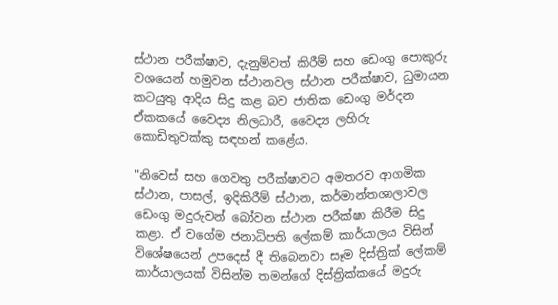ස්ථාන පරීක්ෂාව, දැනුම්වත් කිරීම් සහ ඩෙංගු පොකුරු වශයෙන් හමුවන ස්ථානවල ස්ථාන පරීක්ෂාව, ධුමායන කටයුතු ආදිය සිදු කළ බව ජාතික ඩෙංගු මර්දන ඒකකයේ වෛද්‍ය නිලධාරී, වෛද්‍ය ලහිරු කොඩිතුවක්කු සඳහන් කළේය.

"නිවෙස් සහ ගෙවතු පරීක්ෂාවට අමතරව ආගමික ස්ථාන, පාසල්, ඉදිකිරීම් ස්ථාන, කර්මාන්තශාලාවල ඩෙංගු මදුරුවන් බෝවන ස්ථාන පරීක්ෂා කිරීම සිදු කළා. ඒ වගේම ජනාධිපති ලේකම් කාර්යාලය විසින් විශේෂයෙන් උපදෙස් දී තිබෙනවා සෑම දිස්ත්‍රික් ලේකම් කාර්යාලයක් විසින්ම තමන්ගේ දිස්ත්‍රික්කයේ මදුරු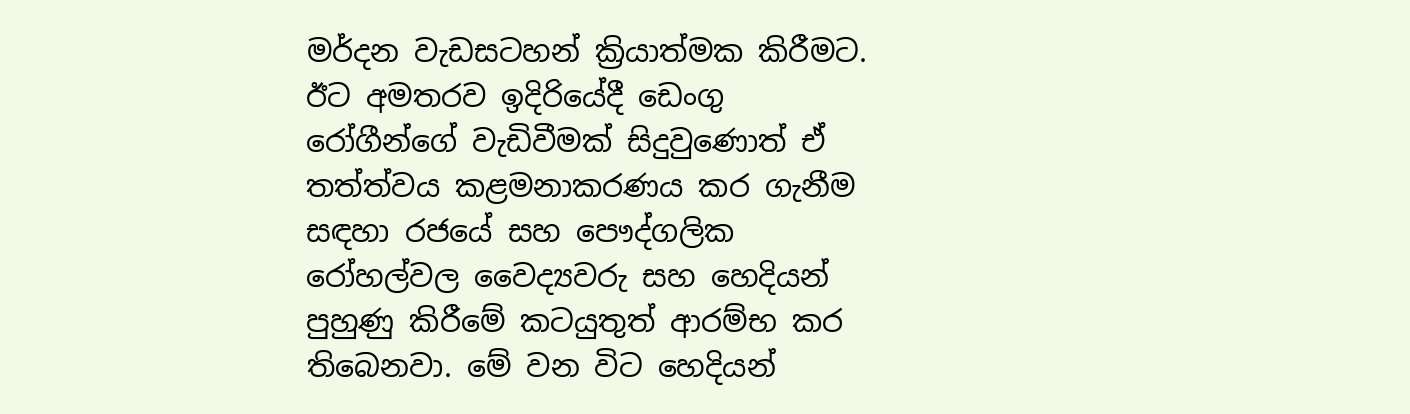මර්දන වැඩසටහන් ක්‍රියාත්මක කිරීමට. ඊට අමතරව ඉදිරියේදී ඩෙංගු රෝගීන්ගේ වැඩිවීමක් සිදුවුණොත් ඒ තත්ත්වය කළමනාකරණය කර ගැනීම සඳහා රජයේ සහ පෞද්ගලික රෝහල්වල වෛද්‍යවරු සහ හෙදියන් පුහුණු කිරීමේ කටයුතුත් ආරම්භ කර තිබෙනවා. මේ වන විට හෙදියන්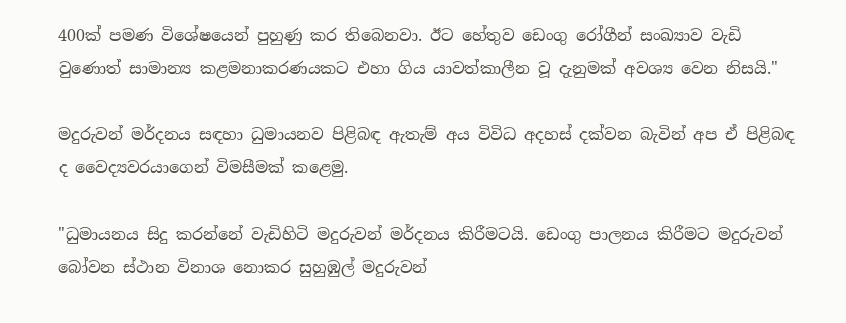400ක් පමණ විශේෂයෙන් පුහුණු කර තිබෙනවා. ඊට හේතුව ඩෙංගු රෝගීන් සංඛ්‍යාව වැඩි වුණොත් සාමාන්‍ය කළමනාකරණයකට එහා ගිය යාවත්කාලීන වූ දැනුමක් අවශ්‍ය වෙන නිසයි."

මදුරුවන් මර්දනය සඳහා ධුමායනව පිළිබඳ ඇතැම් අය විවිධ අදහස් දක්වන බැවින් අප ඒ පිළිබඳ ද වෛද්‍යවරයාගෙන් විමසීමක් කළෙමු.

"ධුමායනය සිදු කරන්නේ වැඩිහිටි මදුරුවන් මර්දනය කිරීමටයි. ඩෙංගු පාලනය කිරීමට මදුරුවන් බෝවන ස්ථාන විනාශ නොකර සුහුඹුල් මදුරුවන්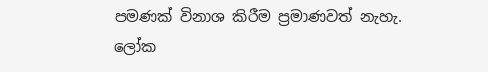පමණක් විනාශ කිරීම ප්‍රමාණවත් නැහැ. ලෝක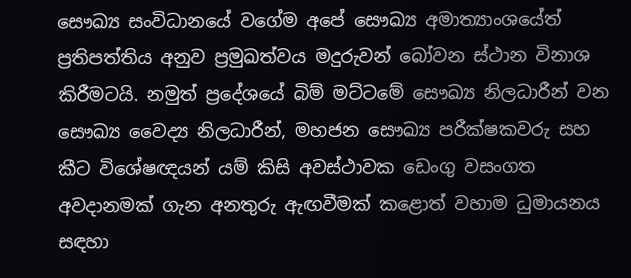සෞඛ්‍ය සංවිධානයේ වගේම අපේ සෞඛ්‍ය අමාත්‍යාංශයේත් ප්‍රතිපත්තිය අනුව ප්‍රමුඛත්වය මදුරුවන් බෝවන ස්ථාන විනාශ කිරීමටයි. නමුත් ප්‍රදේශයේ බිම් මට්ටමේ සෞඛ්‍ය නිලධාරීන් වන සෞඛ්‍ය වෛද්‍ය නිලධාරීන්, මහජන සෞඛ්‍ය පරීක්ෂකවරු සහ කීට විශේෂඥයන් යම් කිසි අවස්ථාවක ඩෙංගු වසංගත අවදානමක් ගැන අනතුරු ඇඟවීමක් කළොත් වහාම ධුමායනය සඳහා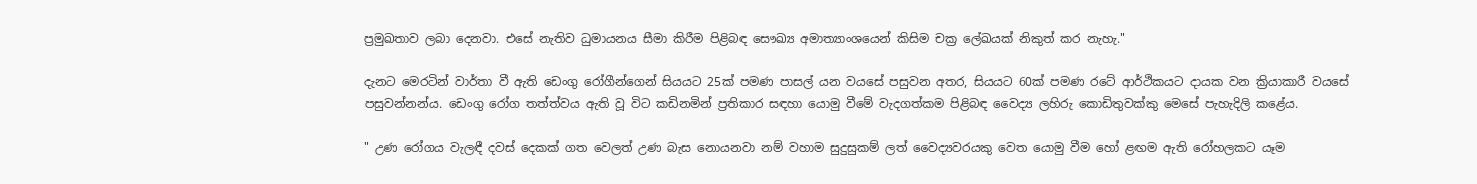ප්‍රමුඛතාව ලබා දෙනවා. එසේ නැතිව ධුමායනය සීමා කිරීම පිළිබඳ සෞඛ්‍ය අමාත්‍යාංශයෙන් කිසිම චක්‍ර ලේඛයක් නිකුත් කර නැහැ."

දැනට මෙරටින් වාර්තා වී ඇති ඩෙංගු රෝගීන්ගෙන් සියයට 25ක් පමණ පාසල් යන වයසේ පසුවන අතර, සියයට 60ක් පමණ රටේ ආර්ථිකයට දායක වන ක්‍රියාකාරී වයසේ පසුවන්නන්ය. ඩෙංගු රෝග තත්ත්වය ඇති වූ විට කඩිනමින් ප්‍රතිකාර සඳහා යොමු වීමේ වැදගත්කම පිළිබඳ වෛද්‍ය ලහිරු කොඩිතුවක්කු මෙසේ පැහැදිලි කළේය.

" උණ රෝගය වැලඳී දවස් දෙකක් ගත වෙලත් උණ බැස නොයනවා නම් වහාම සුදුසුකම් ලත් වෛද්‍යවරයකු වෙත යොමු වීම හෝ ළඟම ඇති රෝහලකට යෑම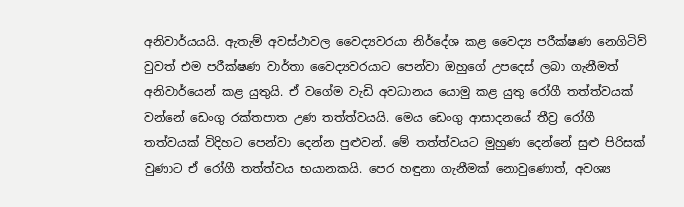අනිවාර්යයයි. ඇතැම් අවස්ථාවල වෛද්‍යවරයා නිර්දේශ කළ වෛද්‍ය පරීක්ෂණ නෙගිටිව් වුවත් එම පරීක්ෂණ වාර්තා වෛද්‍යවරයාට පෙන්වා ඔහුගේ උපදෙස් ලබා ගැනීමත් අනිවාර්යෙන් කළ යුතුයි. ඒ වගේම වැඩි අවධානය යොමු කළ යුතු රෝගී තත්ත්වයක් වන්නේ ඩෙංගු රක්තපාත උණ තත්ත්වයයි. මෙය ඩෙංගු ආසාදනයේ තීව්‍ර රෝගී තත්වයක් විදිහට පෙන්වා දෙන්න පුළුවන්. මේ තත්ත්වයට මුහුණ දෙන්නේ සුළු පිරිසක් වුණාට ඒ රෝගී තත්ත්වය භයානකයි. පෙර හඳුනා ගැනීමක් නොවුණොත්, අවශ්‍ය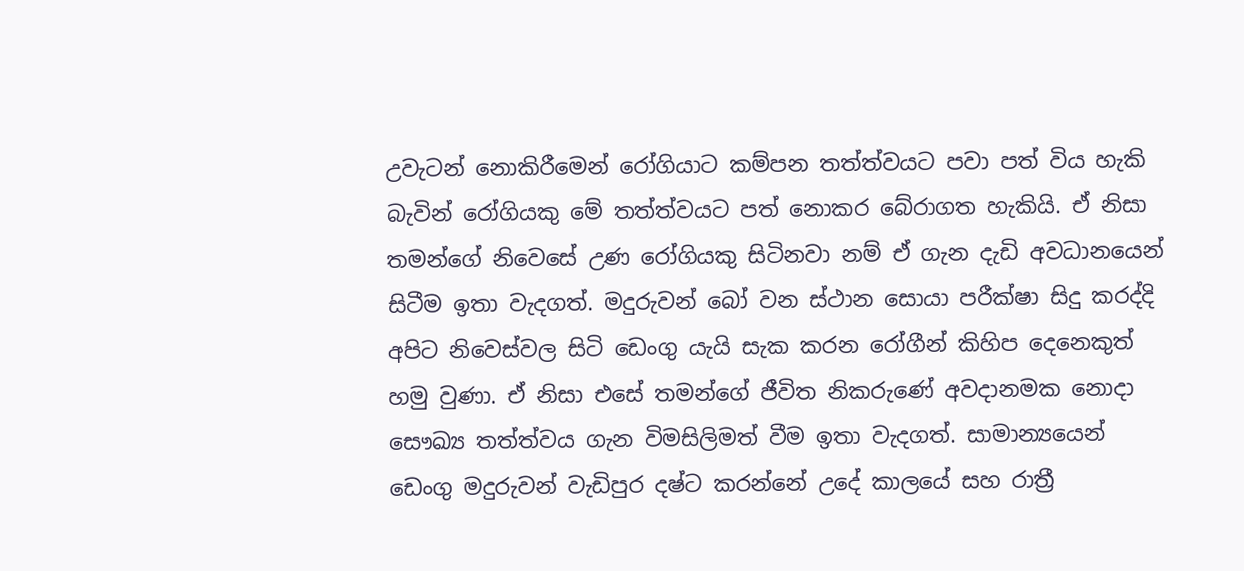උවැටන් නොකිරීමෙන් රෝගියාට කම්පන තත්ත්වයට පවා පත් විය හැකි බැවින් රෝගියකු මේ තත්ත්වයට පත් නොකර බේරාගත හැකියි. ඒ නිසා තමන්ගේ නිවෙසේ උණ රෝගියකු සිටිනවා නම් ඒ ගැන දැඩි අවධානයෙන් සිටීම ඉතා වැදගත්. මදුරුවන් බෝ වන ස්ථාන සොයා පරීක්ෂා සිදු කරද්දි අපිට නිවෙස්වල සිටි ඩෙංගු යැයි සැක කරන රෝගීන් කිහිප දෙනෙකුත් හමු වුණා. ඒ නිසා එසේ තමන්ගේ ජීවිත නිකරුණේ අවදානමක නොදා සෞඛ්‍ය තත්ත්වය ගැන විමසිලිමත් වීම ඉතා වැදගත්. සාමාන්‍යයෙන් ඩෙංගු මදුරුවන් වැඩිපුර දෂ්ට කරන්නේ උදේ කාලයේ සහ රාත්‍රී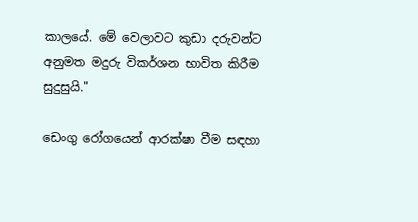කාලයේ. මේ වෙලාවට කුඩා දරුවන්ට අනුමත මදුරු විකර්ශන භාවිත කිරීම සුදුසුයි."

ඩෙංගු රෝගයෙන් ආරක්ෂා වීම සඳහා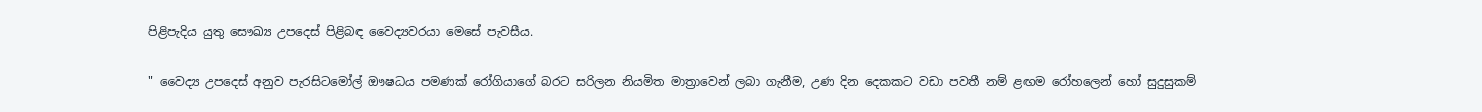පිළිපැදිය යුතු සෞඛ්‍ය උපදෙස් පිළිබඳ වෛද්‍යවරයා මෙසේ පැවසීය.

" වෛද්‍ය උපදෙස් අනුව පැරසිටමෝල් ඖෂධය පමණක් රෝගියාගේ බරට සරිලන නියමිත මාත්‍රාවෙන් ලබා ගැනීම, උණ දින දෙකකට වඩා පවතී නම් ළඟම රෝහලෙන් හෝ සුදුසුකම්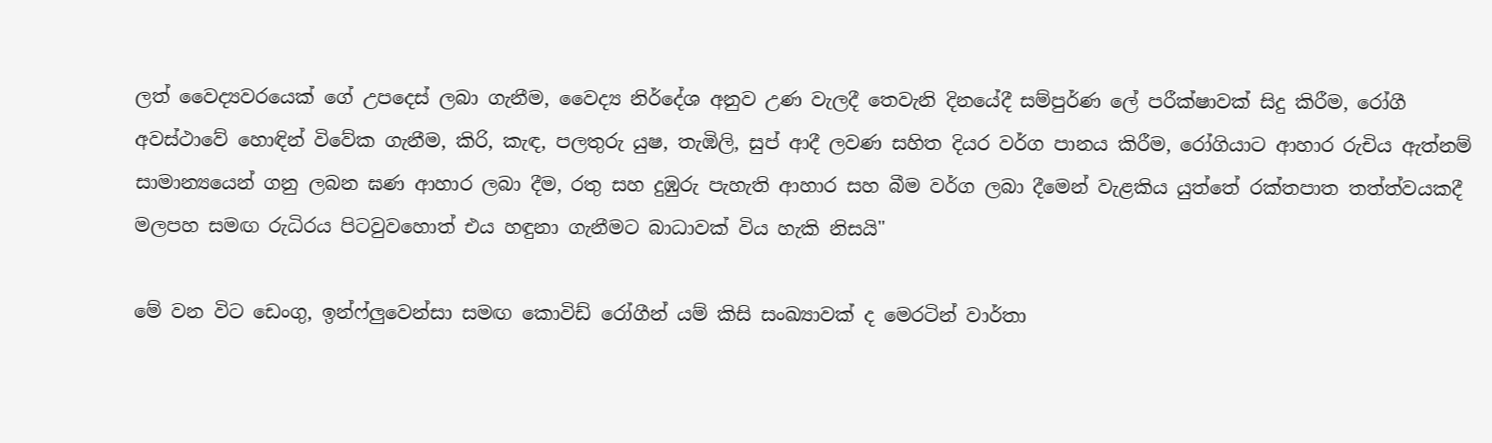ලත් වෛද්‍යවරයෙක් ගේ උපදෙස් ලබා ගැනීම, වෛද්‍ය නිර්දේශ අනුව උණ වැලදී තෙවැනි දිනයේදී සම්පුර්ණ ලේ පරීක්ෂාවක් සිදු කිරීම, රෝගී අවස්ථාවේ හොඳින් විවේක ගැනීම, කිරි, කැඳ, පලතුරු යුෂ, තැඹිලි, සුප් ආදී ලවණ සහිත දියර වර්ග පානය කිරීම, රෝගියාට ආහාර රුචිය ඇත්නම් සාමාන්‍යයෙන් ගනු ලබන ඝණ ආහාර ලබා දීම, රතු සහ දුඹුරු පැහැති ආහාර සහ බීම වර්ග ලබා දීමෙන් වැළකිය යුත්තේ රක්තපාත තත්ත්වයකදී මලපහ සමඟ රුධිරය පිටවුවහොත් එය හඳුනා ගැනීමට බාධාවක් විය හැකි නිසයි"

මේ වන විට ඩෙංගු, ඉන්ෆ්ලුවෙන්සා සමඟ කොවිඩ් රෝගීන් යම් කිසි සංඛ්‍යාවක් ද මෙරටින් වාර්තා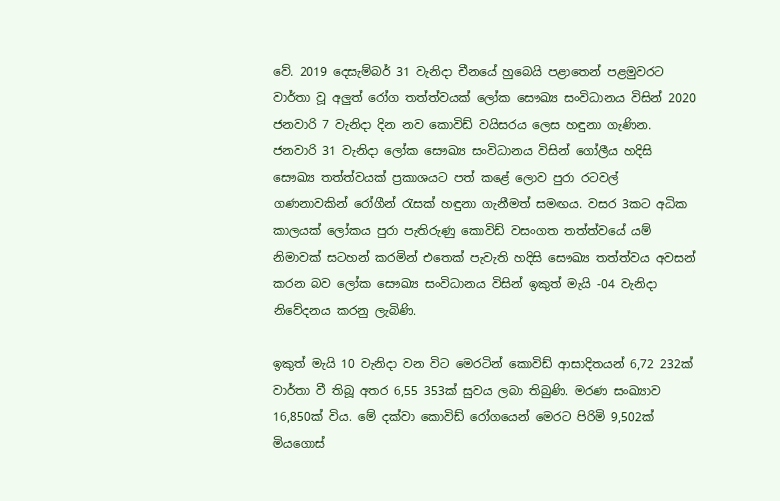වේ. 2019 දෙසැම්බර් 31 වැනිදා චීනයේ හුබෙයි පළාතෙන් පළමුවරට වාර්තා වූ අලුත් රෝග තත්ත්වයක් ලෝක සෞඛ්‍ය සංවිධානය විසින් 2020 ජනවාරි 7 වැනිදා දින නව කොවිඩ් වයිසරය ලෙස හඳුනා ගැණින. ජනවාරි 31 වැනිදා ලෝක සෞඛ්‍ය සංවිධානය විසින් ගෝලීය හදිසි සෞඛ්‍ය තත්ත්වයක් ප්‍රකාශයට පත් කළේ ලොව පුරා රටවල් ගණනාවකින් රෝගීන් රැසක් හඳුනා ගැනීමත් සමඟය. වසර 3කට අධික කාලයක් ලෝකය පුරා පැතිරුණු කොවිඩ් වසංගත තත්ත්වයේ යම් නිමාවක් සටහන් කරමින් එතෙක් පැවැති හදිසි සෞඛ්‍ය තත්ත්වය අවසන් කරන බව ලෝක සෞඛ්‍ය සංවිධානය විසින් ඉකුත් මැයි -04 වැනිදා නිවේදනය කරනු ලැබිණි.

ඉකුත් මැයි 10 වැනිදා වන විට මෙරටින් කොවිඩ් ආසාදිතයන් 6,72 232ක් වාර්තා වී තිබූ අතර 6,55 353ක් සුවය ලබා තිබුණි. මරණ සංඛ්‍යාව 16,850ක් විය. මේ දක්වා කොවිඩ් රෝගයෙන් මෙරට පිරිමි 9,502ක් මියගොස්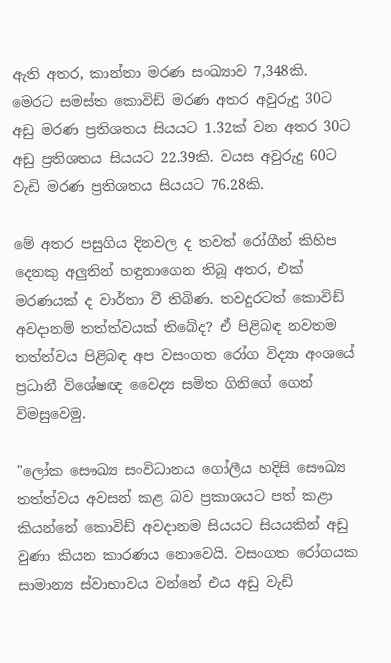ඇති අතර, කාන්තා මරණ සංඛ්‍යාව 7,348කි. මෙරට සමස්ත කොවිඩ් මරණ අතර අවුරුදු 30ට අඩු මරණ ප්‍රතිශතය සියයට 1.32ක් වන අතර 30ට අඩු ප්‍රතිශතය සියයට 22.39කි. වයස අවුරුදු 60ට වැඩි මරණ ප්‍රතිශතය සියයට 76.28කි.

මේ අතර පසුගිය දිනවල ද තවත් රෝගීන් කිහිප දෙනකු අලුතින් හඳුනාගෙන තිබූ අතර, එක් මරණයක් ද වාර්තා වී තිබිණ. තවදුරටත් කොවිඩ් අවදානම් තත්ත්වයක් තිබේද? ඒ පිළිබඳ නවතම තත්ත්වය පිළිබඳ අප වසංගත රෝග විද්‍යා අංශයේ ප්‍රධානී විශේෂඥ වෛද්‍ය සමිත ගිනිගේ ගෙන් විමසුවෙමු.

"ලෝක සෞඛ්‍ය සංවිධානය ගෝලීය හදිසි සෞඛ්‍ය තත්ත්වය අවසන් කළ බව ප්‍රකාශයට පත් කළා කියන්නේ කොවිඩ් අවදානම සියයට සියයකින් අඩු වුණා කියන කාරණය නොවෙයි. වසංගත රෝගයක සාමාන්‍ය ස්වාභාවය වන්නේ එය අඩු වැඩි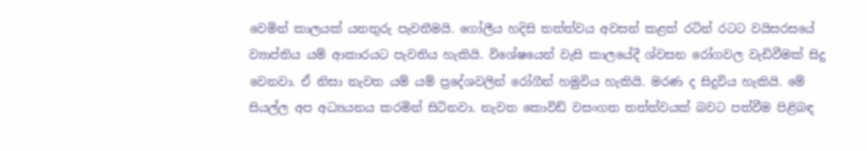වෙමින් කාලයක් යනතුරු පැවතීමයි. ගෝලීය හදිසි තත්ත්වය අවසන් කළත් රටින් රටට වයිසරසයේ ව්‍යාප්තිය යම් ආකාරයට පැවතිය හැකියි. විශේෂයෙන් වැසි කාලයේදී ශ්වසන රෝගවල වැඩිවීමක් සිදු වෙනවා. ඒ නිසා නැවත යම් යම් ප්‍රදේශවලින් රෝගීන් හමුවිය හැකියි. මරණ ද සිදුවිය හැකියි. මේ සියල්ල අප අධ්‍යයනය කරමින් සිටිනවා. නැවත කොවිඩ් වසංගත තත්ත්වයක් බවට පත්වීම පිළිබඳ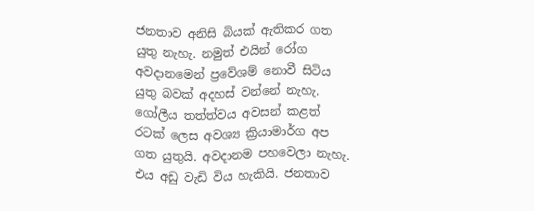ජනතාව අනිසි බියක් ඇතිකර ගත යුතු නැහැ. නමුත් එයින් රෝග අවදානමෙන් ප්‍රවේශම් නොවී සිටිය යුතු බවක් අදහස් වන්නේ නැහැ. ගෝලීය තත්ත්වය අවසන් කළත් රටක් ලෙස අවශ්‍ය ක්‍රියාමාර්ග අප ගත යුතුයි. අවදානම පහවෙලා නැහැ. එය අඩු වැඩි විය හැකියි. ජනතාව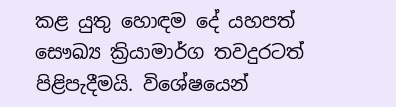කළ යුතු හොඳම දේ යහපත් සෞඛ්‍ය ක්‍රියාමාර්ග තවදුරටත් පිළිපැදීමයි. විශේෂයෙන්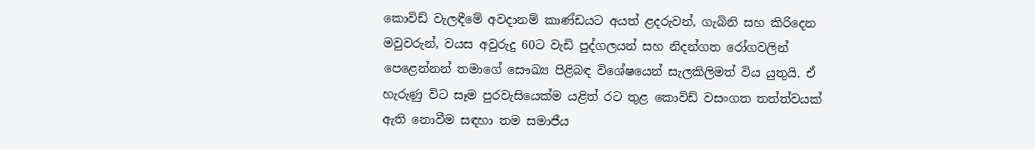කොවිඩ් වැලඳීමේ අවදානම් කාණ්ඩයට අයත් ළදරුවන්, ගැබිනි සහ කිරිදෙන මවුවරුන්, වයස අවුරුදු 60ට වැඩි පුද්ගලයන් සහ නිදන්ගත රෝගවලින් පෙළෙන්නන් තමාගේ සෞඛ්‍ය පිළිබඳ වි‍ශේෂයෙන් සැලකිලිමත් විය යුතුයි. ඒ හැරුණු විට සෑම පුරවැසියෙක්ම යළිත් රට තුළ කොවිඩ් වසංගත තත්ත්වයක් ඇති නොවීම සඳහා තම සමාජීය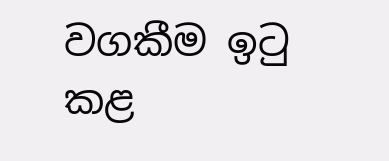වගකීම ඉටු කළ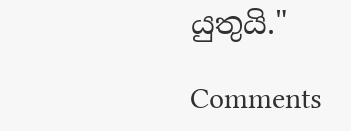යුතුයි."

Comments